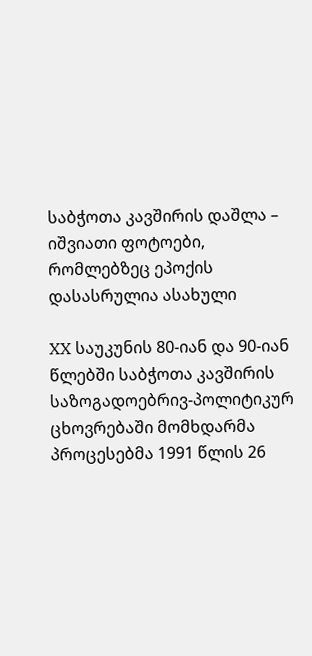საბჭოთა კავშირის დაშლა – იშვიათი ფოტოები, რომლებზეც ეპოქის დასასრულია ასახული

XX საუკუნის 80-იან და 90-იან წლებში საბჭოთა კავშირის საზოგადოებრივ-პოლიტიკურ ცხოვრებაში მომხდარმა პროცესებმა 1991 წლის 26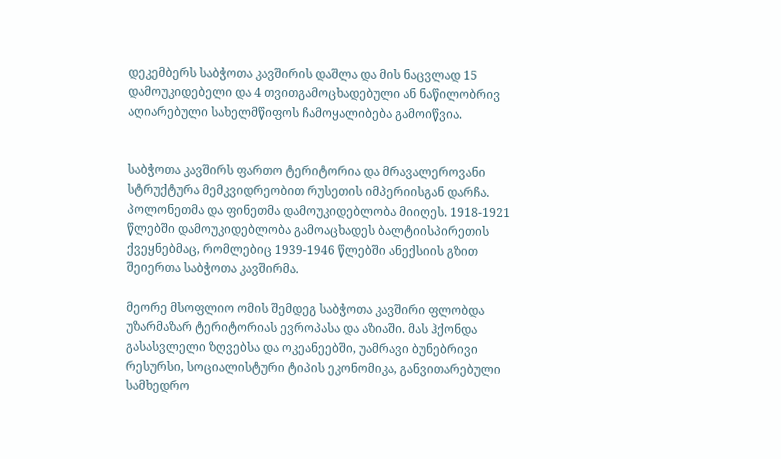დეკემბერს საბჭოთა კავშირის დაშლა და მის ნაცვლად 15 დამოუკიდებელი და 4 თვითგამოცხადებული ან ნაწილობრივ აღიარებული სახელმწიფოს ჩამოყალიბება გამოიწვია.


საბჭოთა კავშირს ფართო ტერიტორია და მრავალეროვანი სტრუქტურა მემკვიდრეობით რუსეთის იმპერიისგან დარჩა. პოლონეთმა და ფინეთმა დამოუკიდებლობა მიიღეს. 1918-1921 წლებში დამოუკიდებლობა გამოაცხადეს ბალტიისპირეთის ქვეყნებმაც, რომლებიც 1939-1946 წლებში ანექსიის გზით შეიერთა საბჭოთა კავშირმა.

მეორე მსოფლიო ომის შემდეგ საბჭოთა კავშირი ფლობდა უზარმაზარ ტერიტორიას ევროპასა და აზიაში. მას ჰქონდა გასასვლელი ზღვებსა და ოკეანეებში, უამრავი ბუნებრივი რესურსი, სოციალისტური ტიპის ეკონომიკა, განვითარებული სამხედრო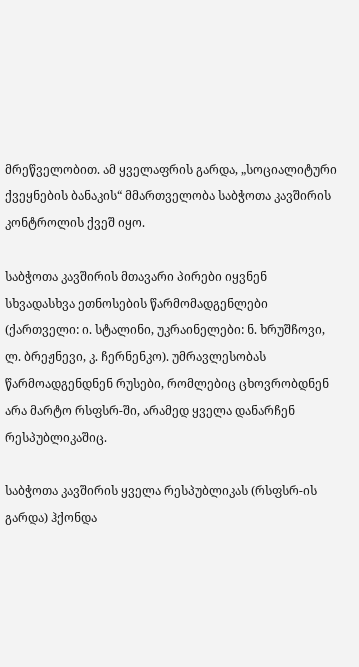მრეწველობით. ამ ყველაფრის გარდა, „სოციალიტური ქვეყნების ბანაკის“ მმართველობა საბჭოთა კავშირის კონტროლის ქვეშ იყო.

საბჭოთა კავშირის მთავარი პირები იყვნენ სხვადასხვა ეთნოსების წარმომადგენლები (ქართველი: ი. სტალინი, უკრაინელები: ნ. ხრუშჩოვი, ლ. ბრეჟნევი, კ. ჩერნენკო). უმრავლესობას წარმოადგენდნენ რუსები, რომლებიც ცხოვრობდნენ არა მარტო რსფსრ-ში, არამედ ყველა დანარჩენ რესპუბლიკაშიც.

საბჭოთა კავშირის ყველა რესპუბლიკას (რსფსრ-ის გარდა) ჰქონდა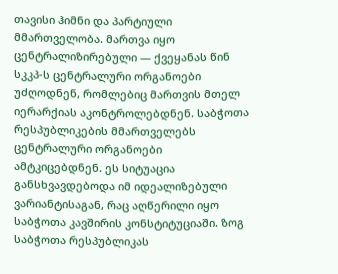თავისი ჰიმნი და პარტიული მმართველობა. მართვა იყო ცენტრალიზირებული — ქვეყანას წინ სკკპ-ს ცენტრალური ორგანოები უძღოდნენ, რომლებიც მართვის მთელ იერარქიას აკონტროლებდნენ. საბჭოთა რესპუბლიკების მმართველებს ცენტრალური ორგანოები ამტკიცებდნენ. ეს სიტუაცია განსხვავდებოდა იმ იდეალიზებული ვარიანტისაგან, რაც აღწერილი იყო საბჭოთა კავშირის კონსტიტუციაში. ზოგ საბჭოთა რესპუბლიკას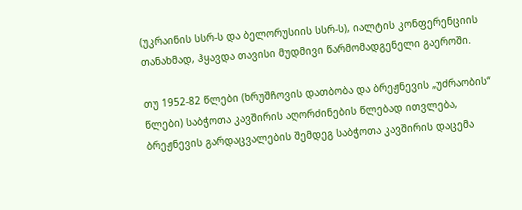(უკრაინის სსრ-ს და ბელორუსიის სსრ-ს), იალტის კონფერენციის თანახმად, ჰყავდა თავისი მუდმივი წარმომადგენელი გაეროში.

თუ 1952-82 წლები (ხრუშჩოვის დათბობა და ბრეჟნევის „უძრაობის“ წლები) საბჭოთა კავშირის აღორძინების წლებად ითვლება, ბრეჟნევის გარდაცვალების შემდეგ საბჭოთა კავშირის დაცემა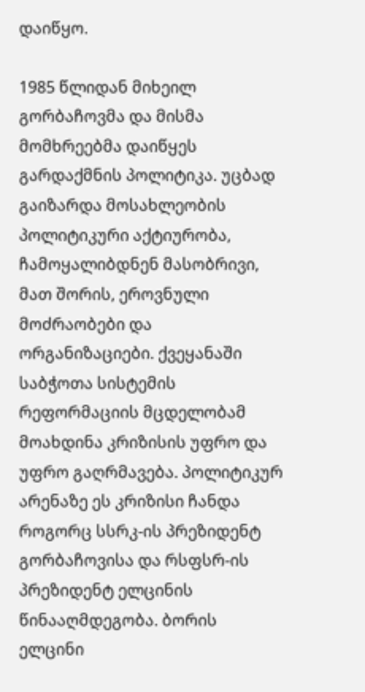დაიწყო.

1985 წლიდან მიხეილ გორბაჩოვმა და მისმა მომხრეებმა დაიწყეს გარდაქმნის პოლიტიკა. უცბად გაიზარდა მოსახლეობის პოლიტიკური აქტიურობა, ჩამოყალიბდნენ მასობრივი, მათ შორის, ეროვნული მოძრაობები და ორგანიზაციები. ქვეყანაში საბჭოთა სისტემის რეფორმაციის მცდელობამ მოახდინა კრიზისის უფრო და უფრო გაღრმავება. პოლიტიკურ არენაზე ეს კრიზისი ჩანდა როგორც სსრკ-ის პრეზიდენტ გორბაჩოვისა და რსფსრ-ის პრეზიდენტ ელცინის წინააღმდეგობა. ბორის ელცინი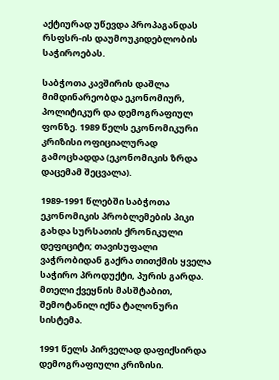აქტიურად უწევდა პროპაგანდას რსფსრ-ის დაუმოუკიდებლობის საჭიროებას.

საბჭოთა კავშირის დაშლა მიმდინარეობდა ეკონომიურ, პოლიტიკურ და დემოგრაფიულ ფონზე. 1989 წელს ეკონომიკური კრიზისი ოფიციალურად გამოცხადდა (ეკონომიკის ზრდა დაცემამ შეცვალა).

1989-1991 წლებში საბჭოთა ეკონომიკის პრობლემების პიკი გახდა სურსათის ქრონიკული დეფიციტი; თავისუფალი ვაჭრობიდან გაქრა თითქმის ყველა საჭირო პროდუქტი, პურის გარდა. მთელი ქვეყნის მასშტაბით, შემოტანილ იქნა ტალონური სისტემა.

1991 წელს პირველად დაფიქსირდა დემოგრაფიული კრიზისი.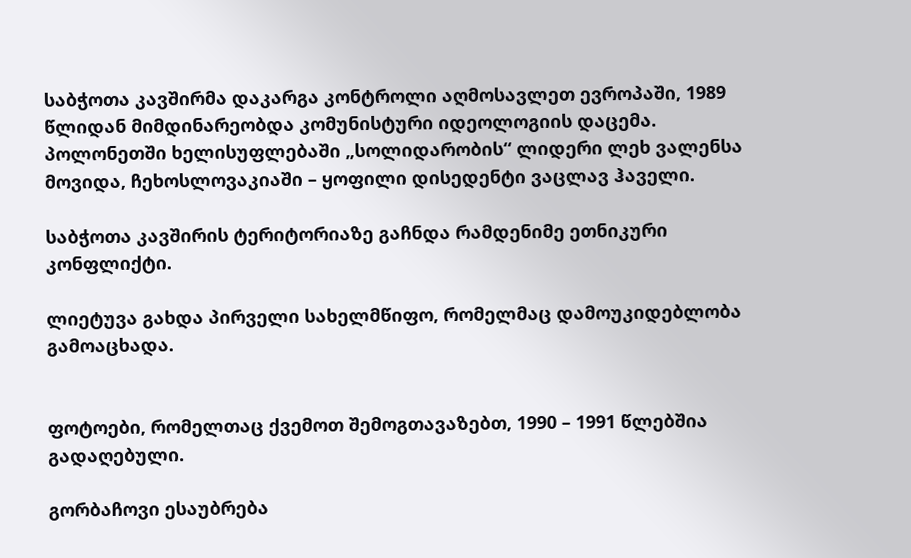საბჭოთა კავშირმა დაკარგა კონტროლი აღმოსავლეთ ევროპაში, 1989 წლიდან მიმდინარეობდა კომუნისტური იდეოლოგიის დაცემა. პოლონეთში ხელისუფლებაში „სოლიდარობის“ ლიდერი ლეხ ვალენსა მოვიდა, ჩეხოსლოვაკიაში – ყოფილი დისედენტი ვაცლავ ჰაველი.

საბჭოთა კავშირის ტერიტორიაზე გაჩნდა რამდენიმე ეთნიკური კონფლიქტი.

ლიეტუვა გახდა პირველი სახელმწიფო, რომელმაც დამოუკიდებლობა გამოაცხადა.


ფოტოები, რომელთაც ქვემოთ შემოგთავაზებთ, 1990 – 1991 წლებშია გადაღებული.

გორბაჩოვი ესაუბრება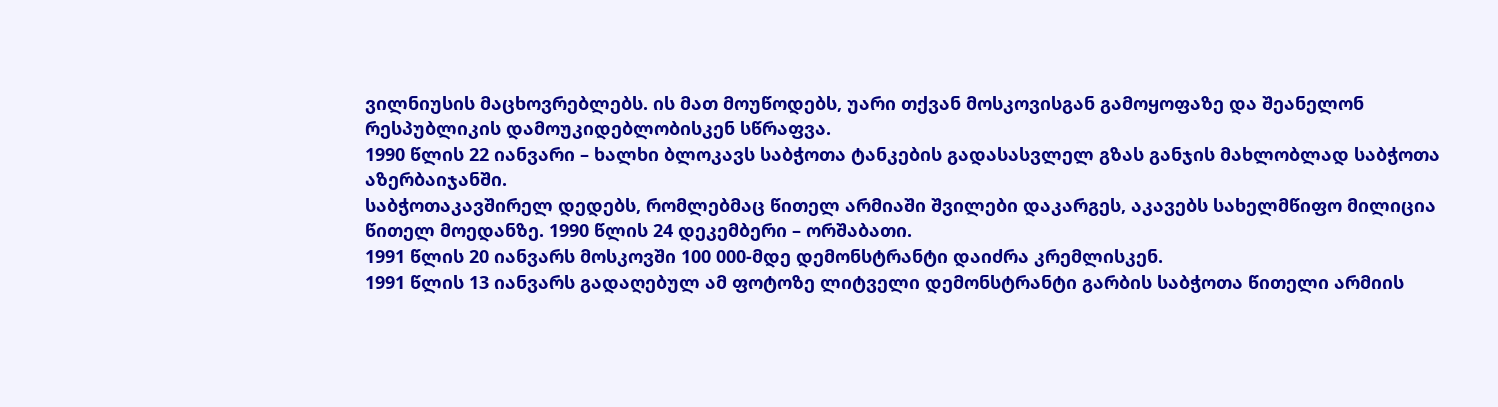ვილნიუსის მაცხოვრებლებს. ის მათ მოუწოდებს, უარი თქვან მოსკოვისგან გამოყოფაზე და შეანელონ რესპუბლიკის დამოუკიდებლობისკენ სწრაფვა.
1990 წლის 22 იანვარი – ხალხი ბლოკავს საბჭოთა ტანკების გადასასვლელ გზას განჯის მახლობლად საბჭოთა აზერბაიჯანში.
საბჭოთაკავშირელ დედებს, რომლებმაც წითელ არმიაში შვილები დაკარგეს, აკავებს სახელმწიფო მილიცია წითელ მოედანზე. 1990 წლის 24 დეკემბერი – ორშაბათი.
1991 წლის 20 იანვარს მოსკოვში 100 000-მდე დემონსტრანტი დაიძრა კრემლისკენ.
1991 წლის 13 იანვარს გადაღებულ ამ ფოტოზე ლიტველი დემონსტრანტი გარბის საბჭოთა წითელი არმიის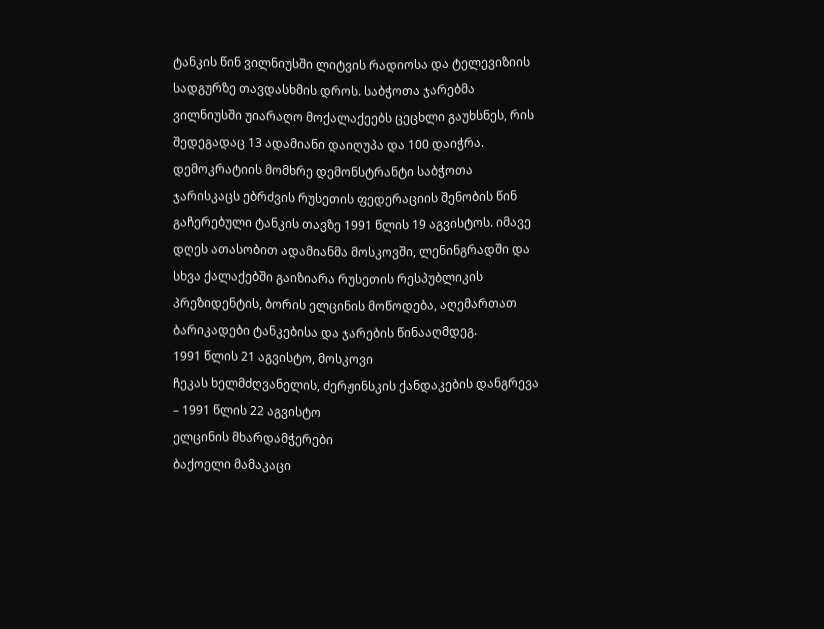ტანკის წინ ვილნიუსში ლიტვის რადიოსა და ტელევიზიის სადგურზე თავდასხმის დროს. საბჭოთა ჯარებმა ვილნიუსში უიარაღო მოქალაქეებს ცეცხლი გაუხსნეს, რის შედეგადაც 13 ადამიანი დაიღუპა და 100 დაიჭრა.
დემოკრატიის მომხრე დემონსტრანტი საბჭოთა ჯარისკაცს ებრძვის რუსეთის ფედერაციის შენობის წინ გაჩერებული ტანკის თავზე 1991 წლის 19 აგვისტოს. იმავე დღეს ათასობით ადამიანმა მოსკოვში, ლენინგრადში და სხვა ქალაქებში გაიზიარა რუსეთის რესპუბლიკის პრეზიდენტის, ბორის ელცინის მოწოდება, აღემართათ ბარიკადები ტანკებისა და ჯარების წინააღმდეგ.
1991 წლის 21 აგვისტო, მოსკოვი
ჩეკას ხელმძღვანელის, ძერჟინსკის ქანდაკების დანგრევა – 1991 წლის 22 აგვისტო
ელცინის მხარდამჭერები
ბაქოელი მამაკაცი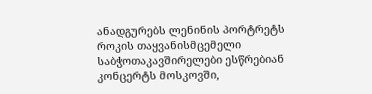ანადგურებს ლენინის პორტრეტს
როკის თაყვანისმცემელი საბჭოთაკავშირელები ესწრებიან კონცერტს მოსკოვში,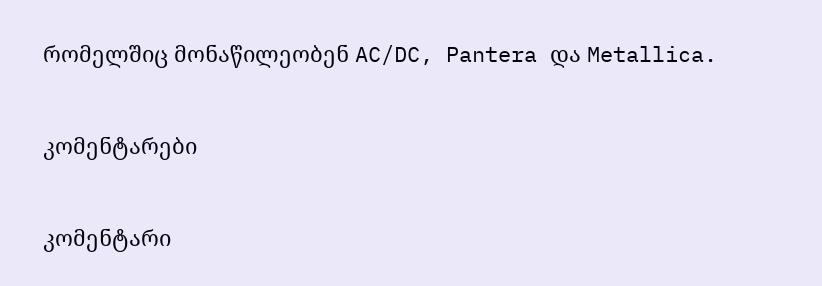რომელშიც მონაწილეობენ AC/DC, Pantera და Metallica.

კომენტარები

კომენტარი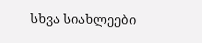სხვა სიახლეები